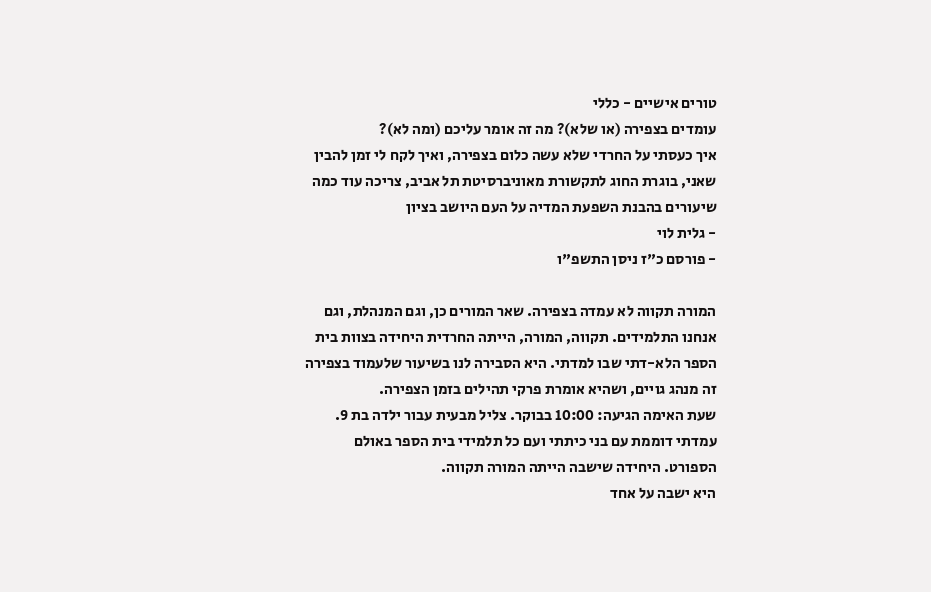טורים אישיים - כללי
עומדים בצפירה (או שלא)? מה זה אומר עליכם (ומה לא)?
איך כעסתי על החרדי שלא עשה כלום בצפירה, ואיך לקח לי זמן להבין שאני, בוגרת החוג לתקשורת מאוניברסיטת תל אביב, צריכה עוד כמה שיעורים בהבנת השפעת המדיה על העם היושב בציון
- גלית לוי
- פורסם כ"ז ניסן התשפ"ו

המורה תקווה לא עמדה בצפירה. שאר המורים כן, וגם המנהלת, וגם אנחנו התלמידים. תקווה, המורה, הייתה החרדית היחידה בצוות בית הספר הלא-דתי שבו למדתי. היא הסבירה לנו בשיעור שלעמוד בצפירה זה מנהג גויים, ושהיא אומרת פרקי תהילים בזמן הצפירה.
שעת האימה הגיעה: 10:00 בבוקר. צליל מבעית עבור ילדה בת 9. עמדתי דוממת עם בני כיתתי ועם כל תלמידי בית הספר באולם הספורט. היחידה שישבה הייתה המורה תקווה.
היא ישבה על אחד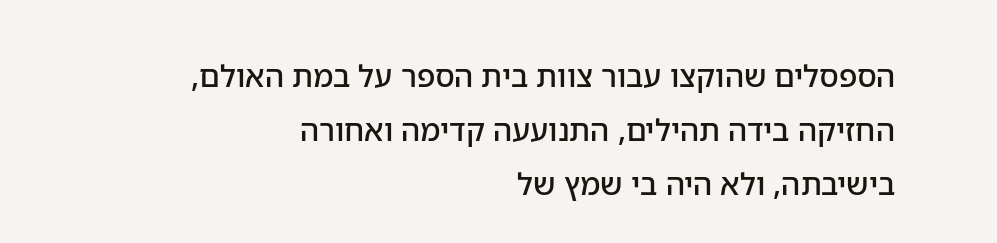הספסלים שהוקצו עבור צוות בית הספר על במת האולם, החזיקה בידה תהילים, התנועעה קדימה ואחורה בישיבתה, ולא היה בי שמץ של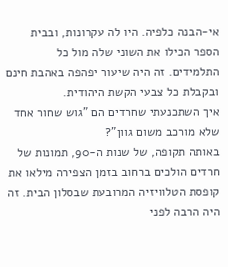אי-הבנה כלפיה. היו לה עקרונות, ובבית הספר הכילו את השוני שלה מול כל התלמידים. זה היה שיעור יפהפה באהבת חינם ובקבלת כל צבעי הקשת היהודית.
איך השתכנעתי שחרדים הם "גוש שחור אחד שלא מורכב משום גוון"?
באותה תקופה, של שנות ה-90, תמונות של חרדים הולכים ברחוב בזמן הצפירה מילאו את קופסת הטלוויזיה המרובעת שבסלון הבית. זה היה הרבה לפני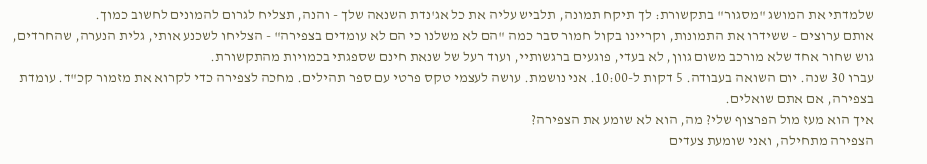שלמדתי את המושג "מסגור" בתקשורת: לך תיקח תמונה, תלביש עליה את כל אג'נדת השנאה שלך - והנה, תצליח לגרום להמונים לחשוב כמוך.
אותם ערוצים - ששידרו את התמונות, וקריינו בקול חמור סבר כמה "הם לא משלנו כי הם לא עומדים בצפירה" - הצליחו לשכנע אותי, גלית הנערה, שהחרדים, גוש שחור אחד שלא מורכב משום גוון, לא בעדי, פוגעים ברגשותיי, ועוד רעל של שנאת חינם שספגתי בכמויות מהתקשורת.
עברו 30 שנה. יום השואה בעבודה. 5 דקות ל-10:00. אני נושמת. עושה לעצמי טקס פרטי עם ספר תהילים. מחכה לצפירה כדי לקרוא את מזמור קכ"ד. עומדת בצפירה, אם אתם שואלים.
איך הוא מעז מול הפרצוף שלי? מה, הוא לא שומע את הצפירה?
הצפירה מתחילה, ואני שומעת צעדים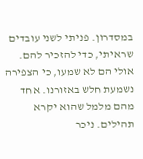במסדרון. פניתי לשני עובדים שראיתי, כדי להזכיר להם. אולי הם לא שמעו, כי הצפירה נשמעת חלש באזורנו. אחד מהם מלמל שהוא יקרא תהילים. ניכר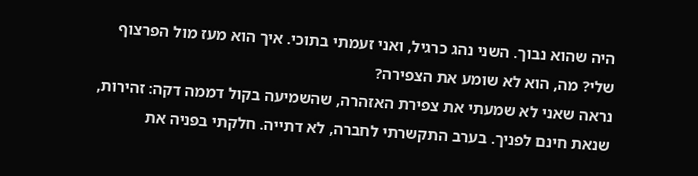היה שהוא נבוך. השני נהג כרגיל, ואני זעמתי בתוכי. איך הוא מעז מול הפרצוף שלי? מה, הוא לא שומע את הצפירה?
נראה שאני לא שמעתי את צפירת האזהרה, שהשמיעה בקול דממה דקה: זהירות, שנאת חינם לפניך. בערב התקשרתי לחברה, לא דתייה. חלקתי בפניה את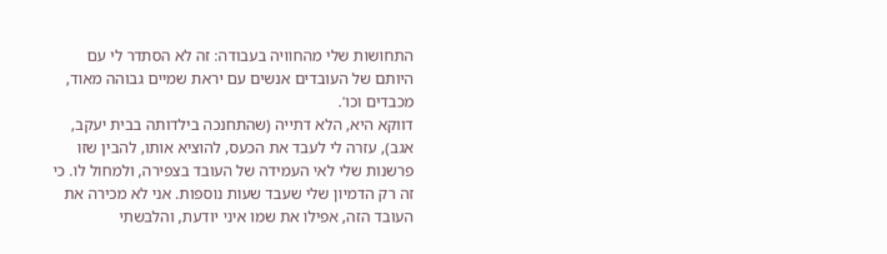התחושות שלי מהחוויה בעבודה: זה לא הסתדר לי עם היותם של העובדים אנשים עם יראת שמיים גבוהה מאוד, מכבדים וכו'.
דווקא היא, הלא דתייה (שהתחנכה בילדותה בבית יעקב, אגב), עזרה לי לעבד את הכעס, להוציא אותו, להבין שזו פרשנות שלי לאי העמידה של העובד בצפירה, ולמחול לו. כי זה רק הדמיון שלי שעבד שעות נוספות. אני לא מכירה את העובד הזה, אפילו את שמו איני יודעת, והלבשתי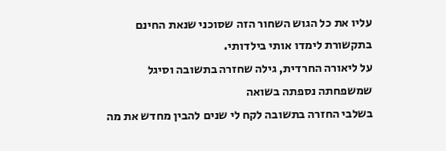עליו את כל הגוש השחור הזה שסוכני שנאת החינם בתקשורת לימדו אותי בילדותי.
על ליאורה החרדית, גילה שחזרה בתשובה וסיגל שמשפחתה נספתה בשואה
בשלבי החזרה בתשובה לקח לי שנים להבין מחדש את מה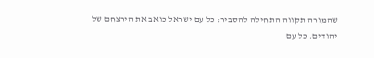שהמורה תקווה התחילה להסביר: כל עם ישראל כואב את הירצחם של יהודים. כל עם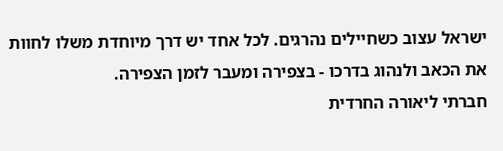ישראל עצוב כשחיילים נהרגים. לכל אחד יש דרך מיוחדת משלו לחוות את הכאב ולנהוג בדרכו - בצפירה ומעבר לזמן הצפירה.
חברתי ליאורה החרדית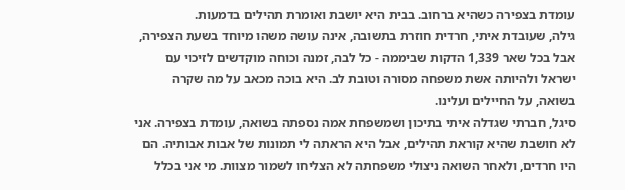עומדת בצפירה כשהיא ברחוב. בבית היא יושבת ואומרת תהילים בדמעות.
גילה, שעובדת איתי, חרדית חוזרת בתשובה, אינה עושה משהו מיוחד בשעת הצפירה, אבל בכל שאר 1,339 הדקות שביממה - כל לבה, זמנה וכוחה מוקדשים לזיכוי עם ישראל ולהיותה אשת משפחה מסורה וטובת לב. היא בוכה מכאב על מה שקרה בשואה, על החיילים ועלינו.
סיגל, חברתי שגדלה איתי בתיכון ושמשפחת אמה נספתה בשואה, עומדת בצפירה. אני לא חושבת שהיא קוראת תהילים, אבל היא הראתה לי תמונות של אבות אבותיה. הם היו חרדים, ולאחר השואה ניצולי משפחתה לא הצליחו לשמור מצוות. מי אני בכלל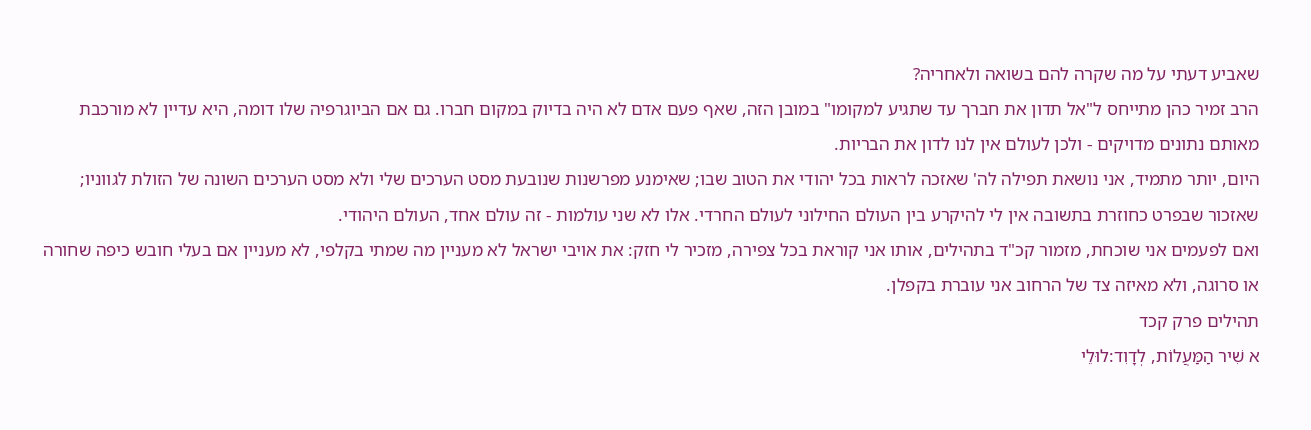שאביע דעתי על מה שקרה להם בשואה ולאחריה?
הרב זמיר כהן מתייחס ל"אל תדון את חברך עד שתגיע למקומו" במובן הזה, שאף פעם אדם לא היה בדיוק במקום חברו. גם אם הביוגרפיה שלו דומה, היא עדיין לא מורכבת מאותם נתונים מדויקים - ולכן לעולם אין לנו לדון את הבריות.
היום, יותר מתמיד, אני נושאת תפילה לה' שאזכה לראות בכל יהודי את הטוב שבו; שאימנע מפרשנות שנובעת מסט הערכים שלי ולא מסט הערכים השונה של הזולת לגווניו; שאזכור שבפרט כחוזרת בתשובה אין לי להיקרע בין העולם החילוני לעולם החרדי. אלו לא שני עולמות - זה עולם אחד, העולם היהודי.
ואם לפעמים אני שוכחת, מזמור קכ"ד בתהילים, אותו אני קוראת בכל צפירה, מזכיר לי חזק: את אויבי ישראל לא מעניין מה שמתי בקלפי, לא מעניין אם בעלי חובש כיפה שחורה או סרוגה, ולא מאיזה צד של הרחוב אני עוברת בקפלן.
תהילים פרק קכד
א שִׁיר הַמַּעֲלוֹת, לְדָוִד:לוּלֵי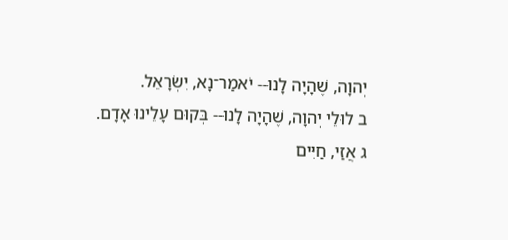יְהוָה, שֶׁהָיָה לָנוּ-- יֹאמַר־נָא, יִשְׂרָאֵל.
ב לוּלֵי יְהוָה, שֶׁהָיָה לָנוּ-- בְּקוּם עָלֵינוּ אָדָם.
ג אֲזַי, חַיִּים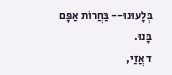בְּלָעוּנוּ-- בַּחֲרוֹת אַפָּם בָּנוּ.
ד אֲזַי,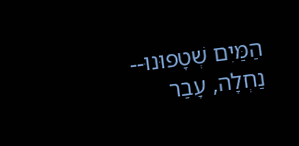הַמַּיִם שְׁטָפוּנוּ-- נַחְלָה, עָבַר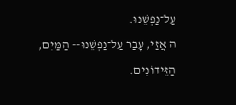עַל־נַפְשֵׁנוּ.
ה אֲזַי, עָבַר עַל־נַפְשֵׁנוּ-- הַמַּיִם, הַזֵּידוֹנִים.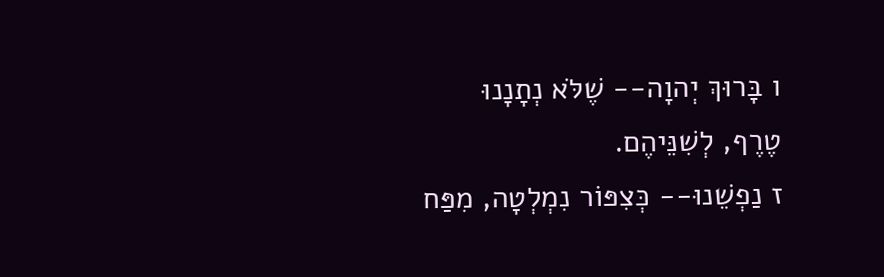ו בָּרוּךְ יְהוָה-- שֶׁלֹּא נְתָנָנוּ טֶרֶף, לְשִׁנֵּיהֶם.
ז נַפְשֵׁנוּ-- כְּצִפּוֹר נִמְלְטָה, מִפַּח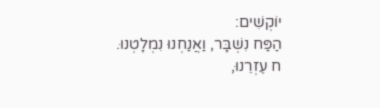יוֹקְשִׁים:
הַפַּח נִשְׁבָּר, וַאֲנַחְנוּ נִמְלָטְנוּ.
ח עֶזְרֵנוּ,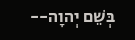בְּשֵׁם יְהוָה--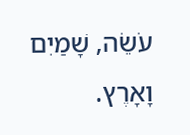עֹשֵׂה, שָׁמַיִם וָאָרֶץ.